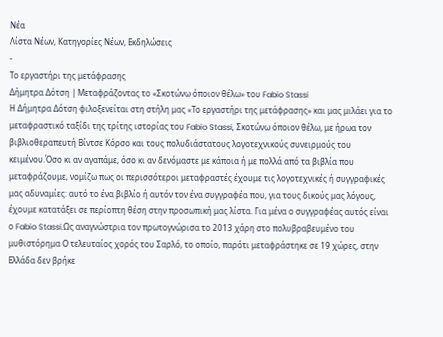Νέα
Λίστα Νέων, Κατηγορίες Νέων, Εκδηλώσεις
-
Το εργαστήρι της μετάφρασης
Δήμητρα Δότση | Μεταφράζοντας το «Σκοτώνω όποιον θέλω» του Fabio Stassi
Η Δήμητρα Δότση φιλοξενείται στη στήλη μας «Το εργαστήρι της μετάφρασης» και μας μιλάει για το μεταφραστικό ταξίδι της τρίτης ιστορίας του Fabio Stassi, Σκοτώνω όποιον θέλω, με ήρωα τον βιβλιοθεραπευτή Βίντσε Κόρσο και τους πολυδιάστατους λογοτεχνικούς συνειρμούς του κειμένου.Όσο κι αν αγαπάμε, όσο κι αν δενόμαστε με κάποια ή με πολλά από τα βιβλία που μεταφράζουμε, νομίζω πως οι περισσότεροι μεταφραστές έχουμε τις λογοτεχνικές ή συγγραφικές μας αδυναμίες: αυτό το ένα βιβλίο ή αυτόν τον ένα συγγραφέα που, για τους δικούς μας λόγους, έχουμε κατατάξει σε περίοπτη θέση στην προσωπική μας λίστα. Για μένα ο συγγραφέας αυτός είναι ο Fabio Stassi.Ως αναγνώστρια τον πρωτογνώρισα το 2013 χάρη στο πολυβραβευμένο του μυθιστόρημα Ο τελευταίος χορός του Σαρλό, το οποίο, παρότι μεταφράστηκε σε 19 χώρες, στην Ελλάδα δεν βρήκε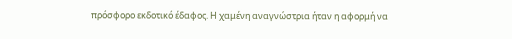πρόσφορο εκδοτικό έδαφος. Η χαμένη αναγνώστρια ήταν η αφορμή να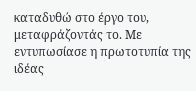καταδυθώ στο έργο του, μεταφράζοντάς το. Με εντυπωσίασε η πρωτοτυπία της ιδέας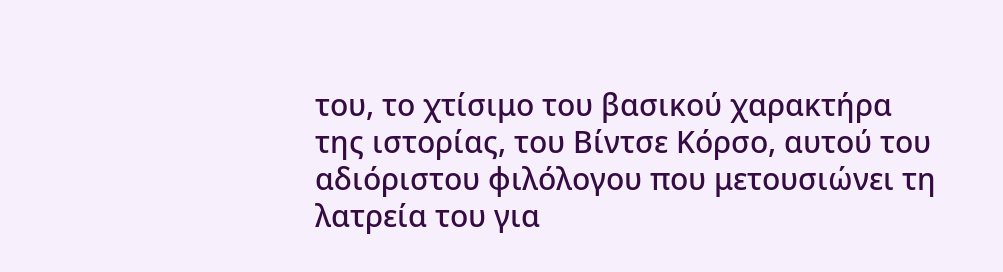του, το χτίσιμο του βασικού χαρακτήρα της ιστορίας, του Βίντσε Κόρσο, αυτού του αδιόριστου φιλόλογου που μετουσιώνει τη λατρεία του για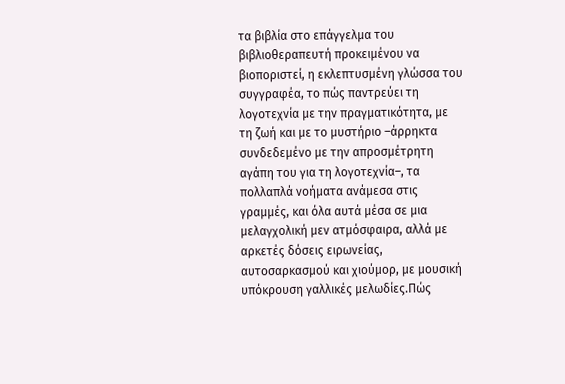τα βιβλία στο επάγγελμα του βιβλιοθεραπευτή προκειμένου να βιοποριστεί, η εκλεπτυσμένη γλώσσα του συγγραφέα, το πώς παντρεύει τη λογοτεχνία με την πραγματικότητα, με τη ζωή και με το μυστήριο –άρρηκτα συνδεδεμένο με την απροσμέτρητη αγάπη του για τη λογοτεχνία–, τα πολλαπλά νοήματα ανάμεσα στις γραμμές, και όλα αυτά μέσα σε μια μελαγχολική μεν ατμόσφαιρα, αλλά με αρκετές δόσεις ειρωνείας, αυτοσαρκασμού και χιούμορ, με μουσική υπόκρουση γαλλικές μελωδίες.Πώς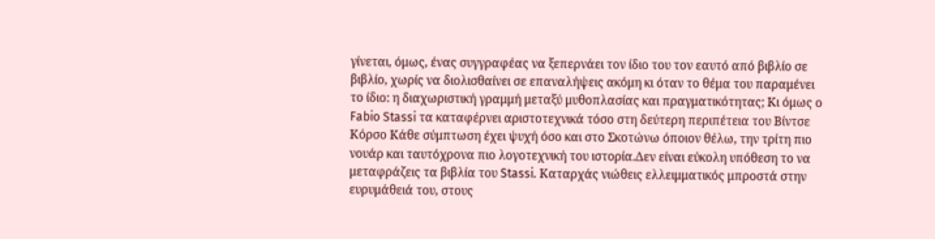γίνεται, όμως, ένας συγγραφέας να ξεπερνάει τον ίδιο του τον εαυτό από βιβλίο σε βιβλίο, χωρίς να διολισθαίνει σε επαναλήψεις ακόμη κι όταν το θέμα του παραμένει το ίδιο: η διαχωριστική γραμμή μεταξύ μυθοπλασίας και πραγματικότητας; Κι όμως ο Fabio Stassi τα καταφέρνει αριστοτεχνικά τόσο στη δεύτερη περιπέτεια του Βίντσε Κόρσο Κάθε σύμπτωση έχει ψυχή όσο και στο Σκοτώνω όποιον θέλω, την τρίτη πιο νουάρ και ταυτόχρονα πιο λογοτεχνική του ιστορία.Δεν είναι εύκολη υπόθεση το να μεταφράζεις τα βιβλία του Stassi. Καταρχάς νιώθεις ελλειμματικός μπροστά στην ευρυμάθειά του, στους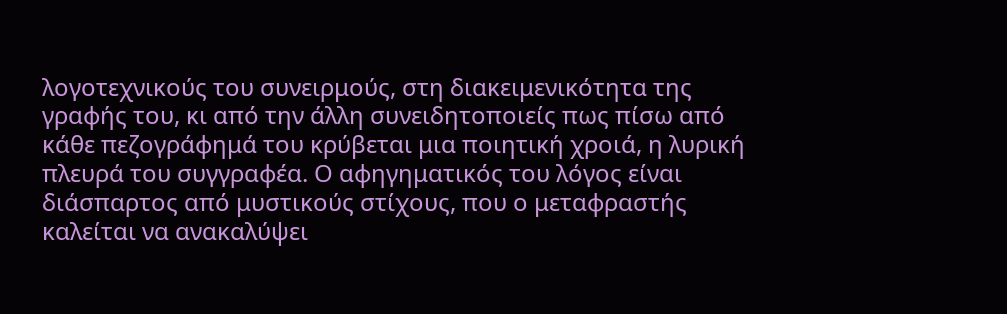λογοτεχνικούς του συνειρμούς, στη διακειμενικότητα της γραφής του, κι από την άλλη συνειδητοποιείς πως πίσω από κάθε πεζογράφημά του κρύβεται μια ποιητική χροιά, η λυρική πλευρά του συγγραφέα. Ο αφηγηματικός του λόγος είναι διάσπαρτος από μυστικούς στίχους, που ο μεταφραστής καλείται να ανακαλύψει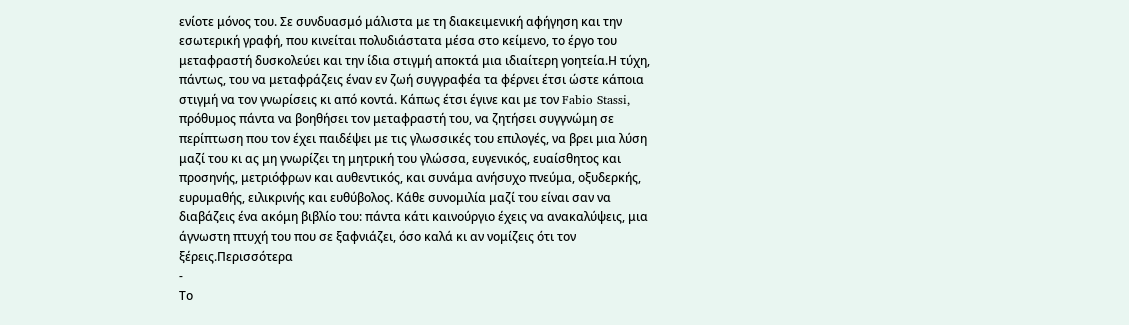ενίοτε μόνος του. Σε συνδυασμό μάλιστα με τη διακειμενική αφήγηση και την εσωτερική γραφή, που κινείται πολυδιάστατα μέσα στο κείμενο, το έργο του μεταφραστή δυσκολεύει και την ίδια στιγμή αποκτά μια ιδιαίτερη γοητεία.Η τύχη, πάντως, του να μεταφράζεις έναν εν ζωή συγγραφέα τα φέρνει έτσι ώστε κάποια στιγμή να τον γνωρίσεις κι από κοντά. Κάπως έτσι έγινε και με τον Fabio Stassi, πρόθυμος πάντα να βοηθήσει τον μεταφραστή του, να ζητήσει συγγνώμη σε περίπτωση που τον έχει παιδέψει με τις γλωσσικές του επιλογές, να βρει μια λύση μαζί του κι ας μη γνωρίζει τη μητρική του γλώσσα, ευγενικός, ευαίσθητος και προσηνής, μετριόφρων και αυθεντικός, και συνάμα ανήσυχο πνεύμα, οξυδερκής, ευρυμαθής, ειλικρινής και ευθύβολος. Κάθε συνομιλία μαζί του είναι σαν να διαβάζεις ένα ακόμη βιβλίο του: πάντα κάτι καινούργιο έχεις να ανακαλύψεις, μια άγνωστη πτυχή του που σε ξαφνιάζει, όσο καλά κι αν νομίζεις ότι τον ξέρεις.Περισσότερα
-
Το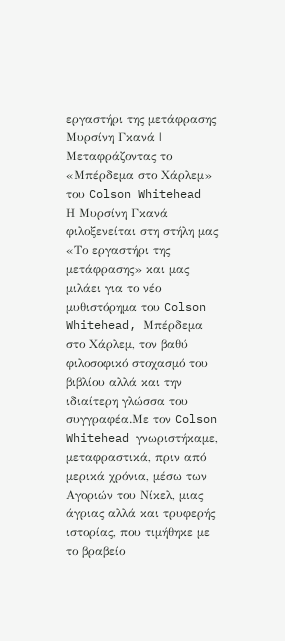εργαστήρι της μετάφρασης
Μυρσίνη Γκανά | Μεταφράζοντας το «Μπέρδεμα στο Χάρλεμ» του Colson Whitehead
Η Μυρσίνη Γκανά φιλοξενείται στη στήλη μας «Το εργαστήρι της μετάφρασης» και μας μιλάει για το νέο μυθιστόρημα του Colson Whitehead, Μπέρδεμα στο Χάρλεμ, τον βαθύ φιλοσοφικό στοχασμό του βιβλίου αλλά και την ιδιαίτερη γλώσσα του συγγραφέα.Με τον Colson Whitehead γνωριστήκαμε, μεταφραστικά, πριν από μερικά χρόνια, μέσω των Αγοριών του Νίκελ, μιας άγριας αλλά και τρυφερής ιστορίας, που τιμήθηκε με το βραβείο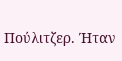Πούλιτζερ. Ήταν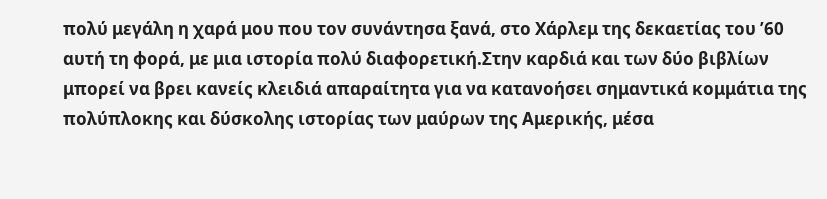πολύ μεγάλη η χαρά μου που τον συνάντησα ξανά, στο Χάρλεμ της δεκαετίας του ’60 αυτή τη φορά, με μια ιστορία πολύ διαφορετική.Στην καρδιά και των δύο βιβλίων μπορεί να βρει κανείς κλειδιά απαραίτητα για να κατανοήσει σημαντικά κομμάτια της πολύπλοκης και δύσκολης ιστορίας των μαύρων της Αμερικής, μέσα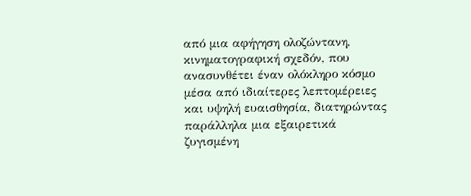από μια αφήγηση ολοζώντανη, κινηματογραφική σχεδόν, που ανασυνθέτει έναν ολόκληρο κόσμο μέσα από ιδιαίτερες λεπτομέρειες και υψηλή ευαισθησία, διατηρώντας παράλληλα μια εξαιρετικά ζυγισμένη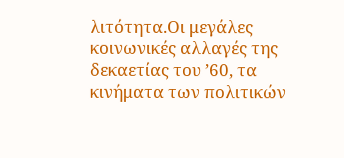λιτότητα.Οι μεγάλες κοινωνικές αλλαγές της δεκαετίας του ’60, τα κινήματα των πολιτικών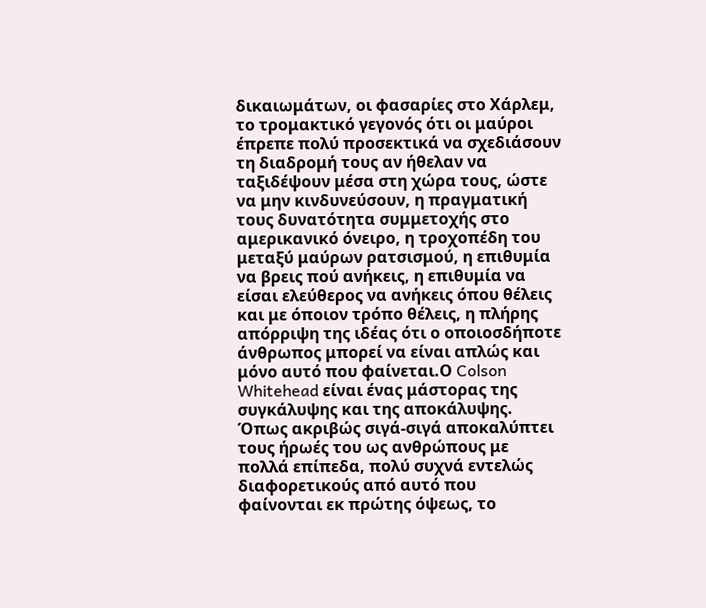δικαιωμάτων, οι φασαρίες στο Χάρλεμ, το τρομακτικό γεγονός ότι οι μαύροι έπρεπε πολύ προσεκτικά να σχεδιάσουν τη διαδρομή τους αν ήθελαν να ταξιδέψουν μέσα στη χώρα τους, ώστε να μην κινδυνεύσουν, η πραγματική τους δυνατότητα συμμετοχής στο αμερικανικό όνειρο, η τροχοπέδη του μεταξύ μαύρων ρατσισμού, η επιθυμία να βρεις πού ανήκεις, η επιθυμία να είσαι ελεύθερος να ανήκεις όπου θέλεις και με όποιον τρόπο θέλεις, η πλήρης απόρριψη της ιδέας ότι ο οποιοσδήποτε άνθρωπος μπορεί να είναι απλώς και μόνο αυτό που φαίνεται.Ο Colson Whitehead είναι ένας μάστορας της συγκάλυψης και της αποκάλυψης. Όπως ακριβώς σιγά-σιγά αποκαλύπτει τους ήρωές του ως ανθρώπους με πολλά επίπεδα, πολύ συχνά εντελώς διαφορετικούς από αυτό που φαίνονται εκ πρώτης όψεως, το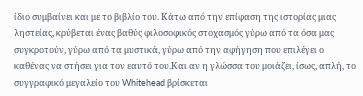ίδιο συμβαίνει και με το βιβλίο του. Κάτω από την επίφαση της ιστορίας μιας ληστείας, κρύβεται ένας βαθύς φιλοσοφικός στοχασμός γύρω από τα όσα μας συγκροτούν, γύρω από τα μυστικά, γύρω από την αφήγηση που επιλέγει ο καθένας να στήσει για τον εαυτό του.Και αν η γλώσσα του μοιάζει, ίσως, απλή, το συγγραφικό μεγαλείο του Whitehead βρίσκεται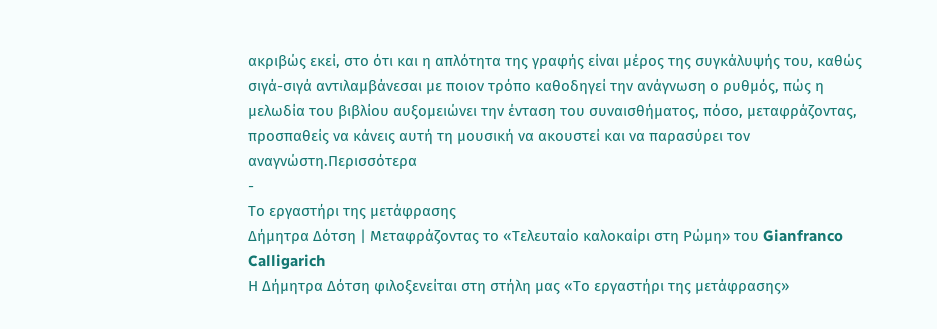ακριβώς εκεί, στο ότι και η απλότητα της γραφής είναι μέρος της συγκάλυψής του, καθώς σιγά-σιγά αντιλαμβάνεσαι με ποιον τρόπο καθοδηγεί την ανάγνωση ο ρυθμός, πώς η μελωδία του βιβλίου αυξομειώνει την ένταση του συναισθήματος, πόσο, μεταφράζοντας, προσπαθείς να κάνεις αυτή τη μουσική να ακουστεί και να παρασύρει τον αναγνώστη.Περισσότερα
-
Το εργαστήρι της μετάφρασης
Δήμητρα Δότση | Μεταφράζοντας το «Τελευταίο καλοκαίρι στη Ρώμη» του Gianfranco Calligarich
Η Δήμητρα Δότση φιλοξενείται στη στήλη μας «Το εργαστήρι της μετάφρασης»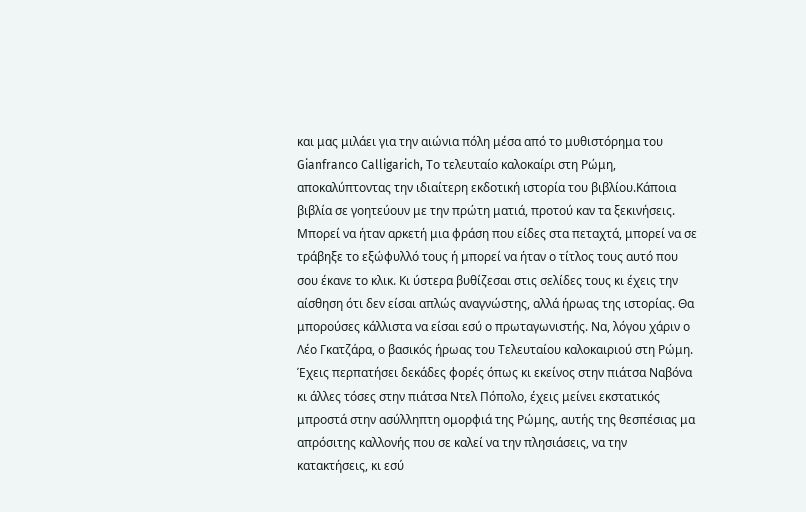και μας μιλάει για την αιώνια πόλη μέσα από το μυθιστόρημα του Gianfranco Calligarich, Το τελευταίο καλοκαίρι στη Ρώμη, αποκαλύπτοντας την ιδιαίτερη εκδοτική ιστορία του βιβλίου.Κάποια βιβλία σε γοητεύουν με την πρώτη ματιά, προτού καν τα ξεκινήσεις. Μπορεί να ήταν αρκετή μια φράση που είδες στα πεταχτά, μπορεί να σε τράβηξε το εξώφυλλό τους ή μπορεί να ήταν ο τίτλος τους αυτό που σου έκανε το κλικ. Κι ύστερα βυθίζεσαι στις σελίδες τους κι έχεις την αίσθηση ότι δεν είσαι απλώς αναγνώστης, αλλά ήρωας της ιστορίας. Θα μπορούσες κάλλιστα να είσαι εσύ ο πρωταγωνιστής. Να, λόγου χάριν ο Λέο Γκατζάρα, ο βασικός ήρωας του Τελευταίου καλοκαιριού στη Ρώμη. Έχεις περπατήσει δεκάδες φορές όπως κι εκείνος στην πιάτσα Ναβόνα κι άλλες τόσες στην πιάτσα Ντελ Πόπολο, έχεις μείνει εκστατικός μπροστά στην ασύλληπτη ομορφιά της Ρώμης, αυτής της θεσπέσιας μα απρόσιτης καλλονής που σε καλεί να την πλησιάσεις, να την κατακτήσεις, κι εσύ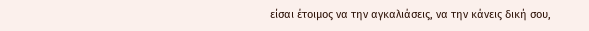είσαι έτοιμος να την αγκαλιάσεις, να την κάνεις δική σου,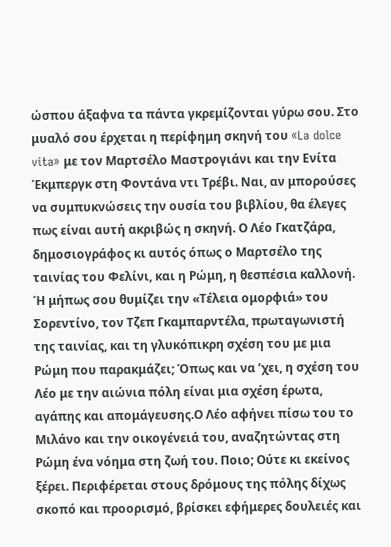ώσπου άξαφνα τα πάντα γκρεμίζονται γύρω σου. Στο μυαλό σου έρχεται η περίφημη σκηνή του «La dolce vita» με τον Μαρτσέλο Μαστρογιάνι και την Ενίτα Έκμπεργκ στη Φοντάνα ντι Τρέβι. Ναι, αν μπορούσες να συμπυκνώσεις την ουσία του βιβλίου, θα έλεγες πως είναι αυτή ακριβώς η σκηνή. Ο Λέο Γκατζάρα, δημοσιογράφος κι αυτός όπως ο Μαρτσέλο της ταινίας του Φελίνι, και η Ρώμη, η θεσπέσια καλλονή. Ή μήπως σου θυμίζει την «Τέλεια ομορφιά» του Σορεντίνο, τον Τζεπ Γκαμπαρντέλα, πρωταγωνιστή της ταινίας, και τη γλυκόπικρη σχέση του με μια Ρώμη που παρακμάζει; Όπως και να ’χει, η σχέση του Λέο με την αιώνια πόλη είναι μια σχέση έρωτα, αγάπης και απομάγευσης.Ο Λέο αφήνει πίσω του το Μιλάνο και την οικογένειά του, αναζητώντας στη Ρώμη ένα νόημα στη ζωή του. Ποιο; Ούτε κι εκείνος ξέρει. Περιφέρεται στους δρόμους της πόλης δίχως σκοπό και προορισμό, βρίσκει εφήμερες δουλειές και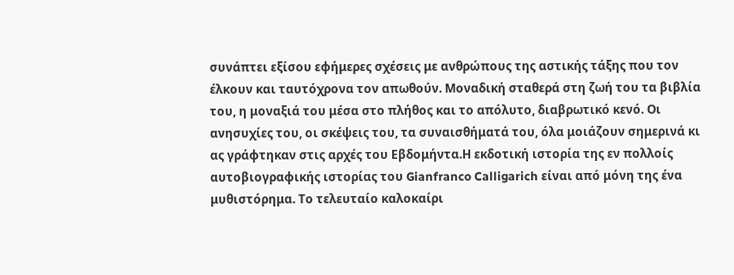συνάπτει εξίσου εφήμερες σχέσεις με ανθρώπους της αστικής τάξης που τον έλκουν και ταυτόχρονα τον απωθούν. Μοναδική σταθερά στη ζωή του τα βιβλία του, η μοναξιά του μέσα στο πλήθος και το απόλυτο, διαβρωτικό κενό. Οι ανησυχίες του, οι σκέψεις του, τα συναισθήματά του, όλα μοιάζουν σημερινά κι ας γράφτηκαν στις αρχές του Εβδομήντα.Η εκδοτική ιστορία της εν πολλοίς αυτοβιογραφικής ιστορίας του Gianfranco Calligarich είναι από μόνη της ένα μυθιστόρημα. Το τελευταίο καλοκαίρι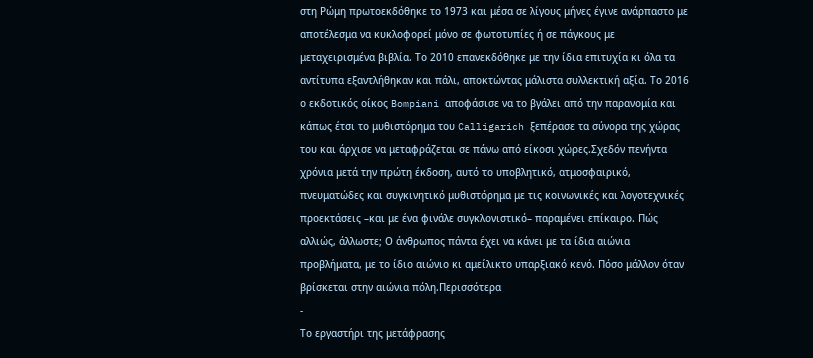στη Ρώμη πρωτοεκδόθηκε το 1973 και μέσα σε λίγους μήνες έγινε ανάρπαστο με αποτέλεσμα να κυκλοφορεί μόνο σε φωτοτυπίες ή σε πάγκους με μεταχειρισμένα βιβλία. Το 2010 επανεκδόθηκε με την ίδια επιτυχία κι όλα τα αντίτυπα εξαντλήθηκαν και πάλι, αποκτώντας μάλιστα συλλεκτική αξία. Το 2016 ο εκδοτικός οίκος Bompiani αποφάσισε να το βγάλει από την παρανομία και κάπως έτσι το μυθιστόρημα του Calligarich ξεπέρασε τα σύνορα της χώρας του και άρχισε να μεταφράζεται σε πάνω από είκοσι χώρες.Σχεδόν πενήντα χρόνια μετά την πρώτη έκδοση, αυτό το υποβλητικό, ατμοσφαιρικό, πνευματώδες και συγκινητικό μυθιστόρημα με τις κοινωνικές και λογοτεχνικές προεκτάσεις –και με ένα φινάλε συγκλονιστικό– παραμένει επίκαιρο. Πώς αλλιώς, άλλωστε; Ο άνθρωπος πάντα έχει να κάνει με τα ίδια αιώνια προβλήματα, με το ίδιο αιώνιο κι αμείλικτο υπαρξιακό κενό. Πόσο μάλλον όταν βρίσκεται στην αιώνια πόλη.Περισσότερα
-
Το εργαστήρι της μετάφρασης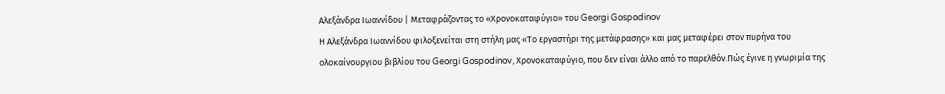Αλεξάνδρα Ιωαννίδου | Μεταφράζοντας το «Χρονοκαταφύγιο» του Georgi Gospodinov
Η Αλεξάνδρα Ιωαννίδου φιλοξενείται στη στήλη μας «Το εργαστήρι της μετάφρασης» και μας μεταφέρει στον πυρήνα του ολοκαίνουργιου βιβλίου του Georgi Gospodinov, Χρονοκαταφύγιο, που δεν είναι άλλο από το παρελθόν.Πώς έγινε η γνωριμία της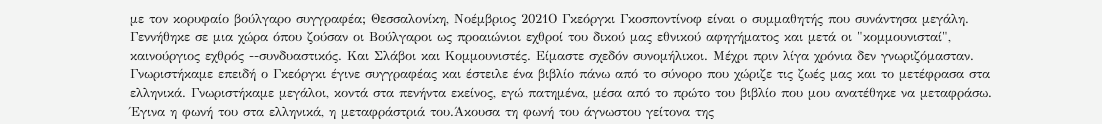με τον κορυφαίο βούλγαρο συγγραφέα; Θεσσαλονίκη, Νοέμβριος 2021Ο Γκεόργκι Γκοσποντίνοφ είναι ο συμμαθητής που συνάντησα μεγάλη. Γεννήθηκε σε μια χώρα όπου ζούσαν οι Βούλγαροι ως προαιώνιοι εχθροί του δικού μας εθνικού αφηγήματος και μετά οι "κομμουνισταί", καινούργιος εχθρός --συνδυαστικός. Και Σλάβοι και Κομμουνιστές. Είμαστε σχεδόν συνομήλικοι. Μέχρι πριν λίγα χρόνια δεν γνωριζόμασταν. Γνωριστήκαμε επειδή ο Γκεόργκι έγινε συγγραφέας και έστειλε ένα βιβλίο πάνω από το σύνορο που χώριζε τις ζωές μας και το μετέφρασα στα ελληνικά. Γνωριστήκαμε μεγάλοι, κοντά στα πενήντα εκείνος, εγώ πατημένα, μέσα από το πρώτο του βιβλίο που μου ανατέθηκε να μεταφράσω. Έγινα η φωνή του στα ελληνικά, η μεταφράστριά του.Άκουσα τη φωνή του άγνωστου γείτονα της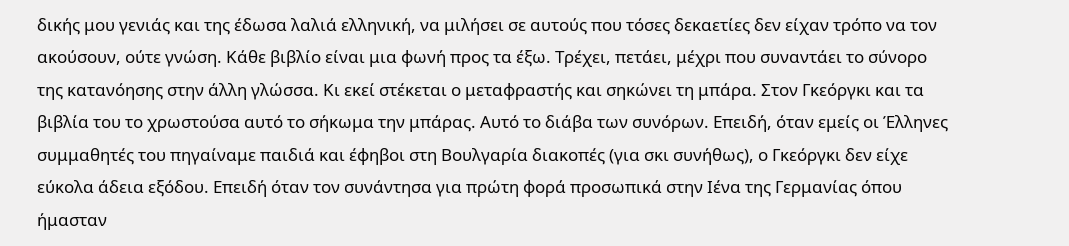δικής μου γενιάς και της έδωσα λαλιά ελληνική, να μιλήσει σε αυτούς που τόσες δεκαετίες δεν είχαν τρόπο να τον ακούσουν, ούτε γνώση. Κάθε βιβλίο είναι μια φωνή προς τα έξω. Τρέχει, πετάει, μέχρι που συναντάει το σύνορο της κατανόησης στην άλλη γλώσσα. Κι εκεί στέκεται ο μεταφραστής και σηκώνει τη μπάρα. Στον Γκεόργκι και τα βιβλία του το χρωστούσα αυτό το σήκωμα την μπάρας. Αυτό το διάβα των συνόρων. Επειδή, όταν εμείς οι Έλληνες συμμαθητές του πηγαίναμε παιδιά και έφηβοι στη Βουλγαρία διακοπές (για σκι συνήθως), ο Γκεόργκι δεν είχε εύκολα άδεια εξόδου. Επειδή όταν τον συνάντησα για πρώτη φορά προσωπικά στην Ιένα της Γερμανίας όπου ήμασταν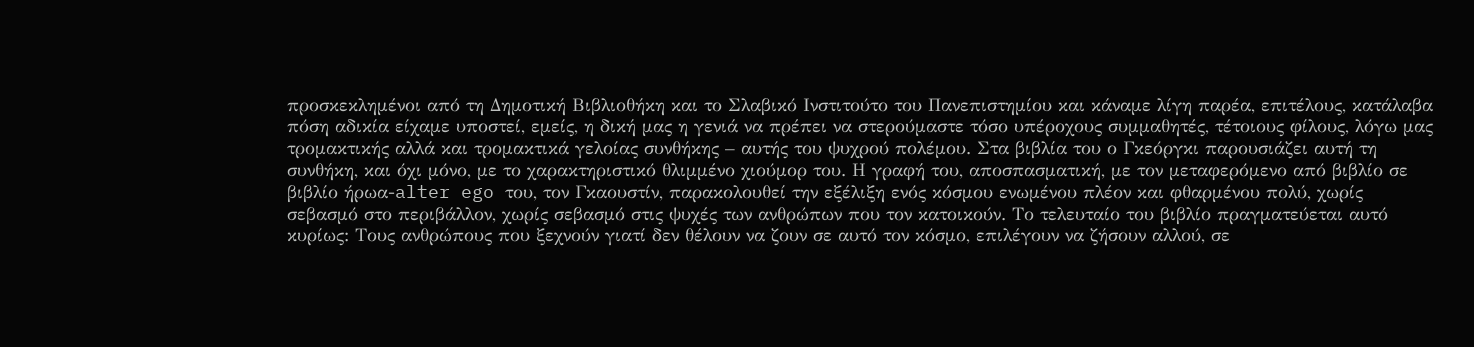προσκεκλημένοι από τη Δημοτική Βιβλιοθήκη και το Σλαβικό Ινστιτούτο του Πανεπιστημίου και κάναμε λίγη παρέα, επιτέλους, κατάλαβα πόση αδικία είχαμε υποστεί, εμείς, η δική μας η γενιά να πρέπει να στερούμαστε τόσο υπέροχους συμμαθητές, τέτοιους φίλους, λόγω μας τρομακτικής αλλά και τρομακτικά γελοίας συνθήκης – αυτής του ψυχρού πολέμου. Στα βιβλία του ο Γκεόργκι παρουσιάζει αυτή τη συνθήκη, και όχι μόνο, με το χαρακτηριστικό θλιμμένο χιούμορ του. Η γραφή του, αποσπασματική, με τον μεταφερόμενο από βιβλίο σε βιβλίο ήρωα-alter ego του, τον Γκαουστίν, παρακολουθεί την εξέλιξη ενός κόσμου ενωμένου πλέον και φθαρμένου πολύ, χωρίς σεβασμό στο περιβάλλον, χωρίς σεβασμό στις ψυχές των ανθρώπων που τον κατοικούν. Το τελευταίο του βιβλίο πραγματεύεται αυτό κυρίως: Τους ανθρώπους που ξεχνούν γιατί δεν θέλουν να ζουν σε αυτό τον κόσμο, επιλέγουν να ζήσουν αλλού, σε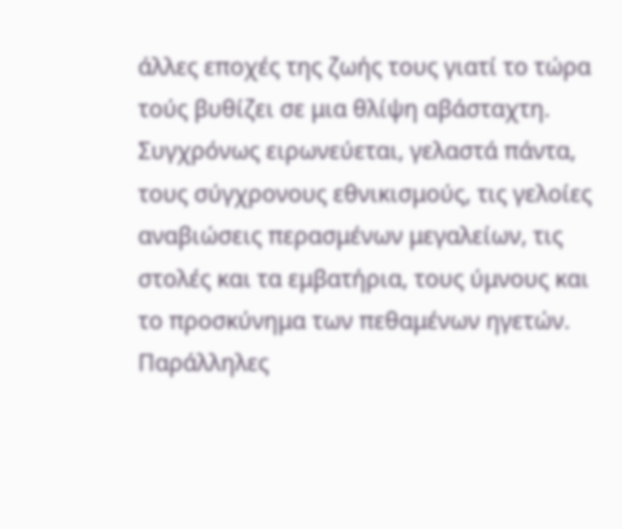άλλες εποχές της ζωής τους γιατί το τώρα τούς βυθίζει σε μια θλίψη αβάσταχτη. Συγχρόνως ειρωνεύεται, γελαστά πάντα, τους σύγχρονους εθνικισμούς, τις γελοίες αναβιώσεις περασμένων μεγαλείων, τις στολές και τα εμβατήρια, τους ύμνους και το προσκύνημα των πεθαμένων ηγετών. Παράλληλες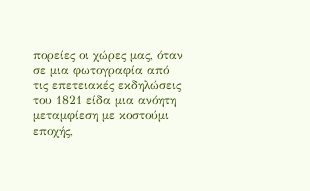πορείες οι χώρες μας, όταν σε μια φωτογραφία από τις επετειακές εκδηλώσεις του 1821 είδα μια ανόητη μεταμφίεση με κοστούμι εποχής,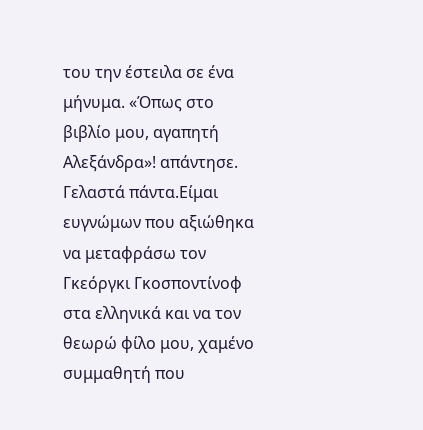του την έστειλα σε ένα μήνυμα. «Όπως στο βιβλίο μου, αγαπητή Αλεξάνδρα»! απάντησε. Γελαστά πάντα.Είμαι ευγνώμων που αξιώθηκα να μεταφράσω τον Γκεόργκι Γκοσποντίνοφ στα ελληνικά και να τον θεωρώ φίλο μου, χαμένο συμμαθητή που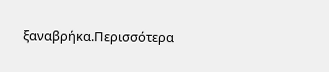ξαναβρήκα.Περισσότερα